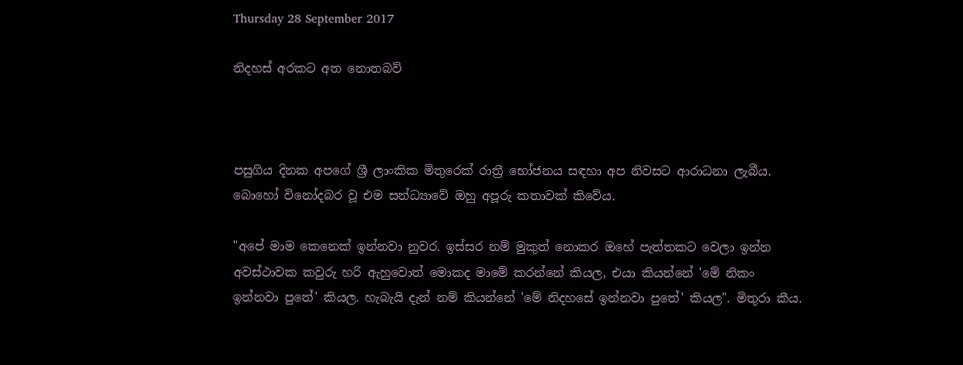Thursday 28 September 2017

නිදහස් අරකට අත නොතබව්



පසුගිය දිනක අපගේ ශ්‍රී ලාංකික මිතුරෙක් රාත්‍රී භෝජනය සඳහා අප නිවසට ආරාධනා ලැබීය. බොහෝ විනෝදබර වූ එම සන්ධ්‍යාවේ ඔහු අපූරු කතාවක් කිවේය.

"අපේ මාම කෙනෙක් ඉන්නවා නුවර. ඉස්සර නම් මුකුත් නොකර ඔහේ පැත්තකට වෙලා ඉන්න අවස්ථාවක කවුරු හරි ඇහුවොත් මොකද මාමේ කරන්නේ කියල, එයා කියන්නේ 'මේ නිකං ඉන්නවා පුතේ' කියල. හැබැයි දැන් නම් කියන්නේ 'මේ නිදහසේ ඉන්නවා පුතේ' කියල". මිතුරා කීය.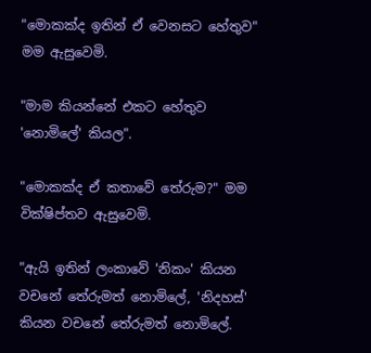"මොකක්ද ඉතින් ඒ වෙනසට හේතුව" මම ඇසුවෙමි.

"මාම කියන්නේ එකට හේතුව 'නොමිලේ' කියල".

"මොකක්ද ඒ කතාවේ තේරුම?" මම වික්ෂිප්තව ඇසුවෙමි.

"ඇයි ඉතින් ලංකාවේ 'නිකං' කියන වචනේ තේරුමත් නොමිලේ, 'නිදහස්' කියන වචනේ තේරුමත් නොමිලේ.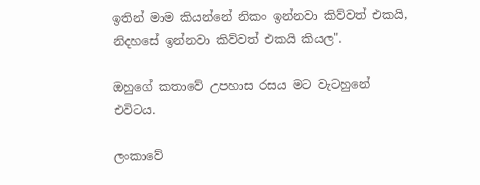ඉතින් මාම කියන්නේ නිකං ඉන්නවා කිව්වත් එකයි, නිදහසේ ඉන්නවා කිව්වත් එකයි කියල".

ඔහුගේ කතාවේ උපහාස රසය මට වැටහුනේ එවිටය.

ලංකාවේ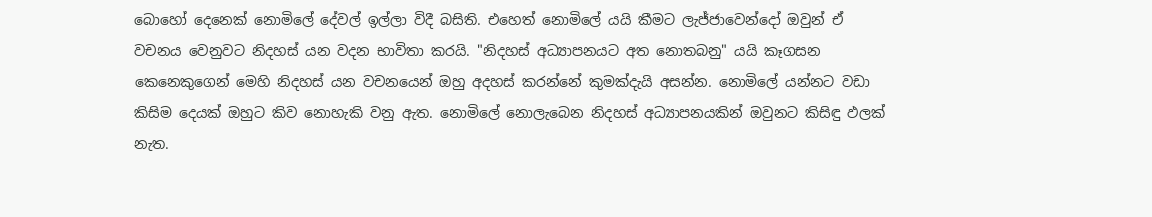බොහෝ දෙනෙක් නොමිලේ දේවල් ඉල්ලා විදී බසිති. එහෙත් නොමිලේ යයි කීමට ලැජ්ජාවෙන්දෝ ඔවුන් ඒ වචනය වෙනුවට නිදහස් යන වදන භාවිතා කරයි. "නිදහස් අධ්‍යාපනයට අත නොතබනු" යයි කෑගසන කෙනෙකුගෙන් මෙහි නිදහස් යන වචනයෙන් ඔහු අදහස් කරන්නේ කුමක්දැයි අසන්න. නොමිලේ යන්නට වඩා කිසිම දෙයක් ඔහුට කිව නොහැකි වනු ඇත. නොමිලේ නොලැබෙන නිදහස් අධ්‍යාපනයකින් ඔවුනට කිසිඳු ඵලක් නැත.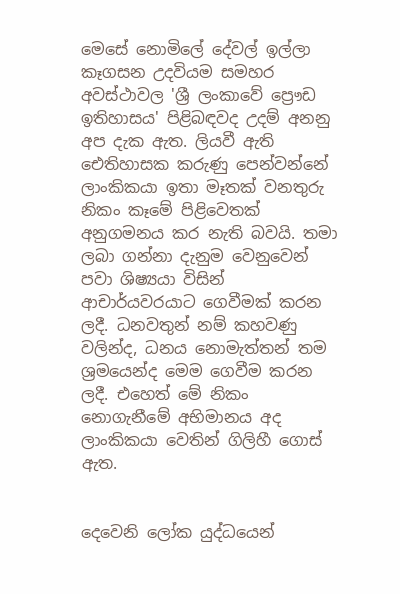මෙසේ නොමිලේ දේවල් ඉල්ලා කෑගසන උදවියම සමහර අවස්ථාවල 'ශ්‍රී ලංකාවේ ප්‍රෞඩ ඉතිහාසය' පිළිබඳවද උදම් අනනු අප දැක ඇත. ලියවී ඇති ඓතිහාසක කරුණු පෙන්වන්නේ ලාංකිකයා ඉතා මෑතක් වනතුරු නිකං කෑමේ පිළිවෙතක් අනුගමනය කර නැති බවයි. තමා ලබා ගන්නා දැනුම වෙනුවෙන් පවා ශිෂ්‍යයා විසින් ආචාර්යවරයාට ගෙවීමක් කරන ලදී. ධනවතුන් නම් කහවණු වලින්ද, ධනය නොමැත්තන් තම ශ්‍රමයෙන්ද මෙම ගෙවීම කරන ලදී. එහෙත් මේ නිකං නොගැනීමේ අභිමානය අද ලාංකිකයා වෙතින් ගිලිහී ගොස් ඇත.


දෙවෙනි ලෝක යුද්ධයෙන්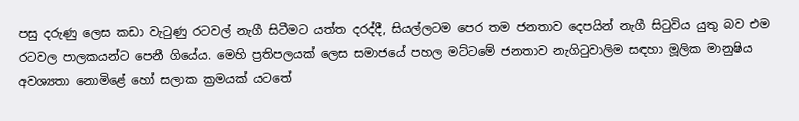පසු දරුණු ලෙස කඩා වැටුණු රටවල් නැගී සිටීමට යත්ත දරද්දී, සියල්ලටම පෙර තම ජනතාව දෙපයින් නැගී සිටුවිය යුතු බව එම රටවල පාලකයන්ට පෙනී ගියේය. මෙහි ප්‍රතිපලයක් ලෙස සමාජයේ පහල මට්ටමේ ජනතාව නැගිටුවාලිම සඳහා මූලික මානුෂිය අවශ්‍යතා නොමිළේ හෝ සලාක ක්‍රමයක් යටතේ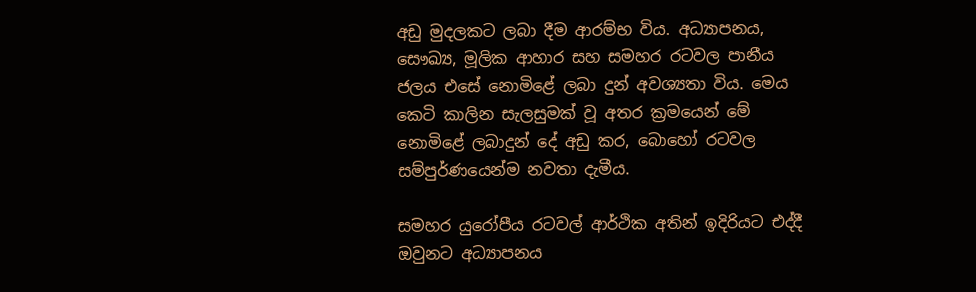අඩු මුදලකට ලබා දීම ආරම්භ විය. අධ්‍යාපනය, සෞඛ්‍ය, මූලික ආහාර සහ සමහර රටවල පානීය ජලය එසේ නොමිළේ ලබා දුන් අවශ්‍යතා විය. මෙය කෙටි කාලින සැලසුමක් වූ අතර ක්‍රමයෙන් මේ නොමිළේ ලබාදුන් දේ අඩු කර, බොහෝ රටවල සම්පුර්ණයෙන්ම නවතා දැමීය.

සමහර යුරෝපීය රටවල් ආර්ථික අතින් ඉදිරියට එද්දී ඔවුනට අධ්‍යාපනය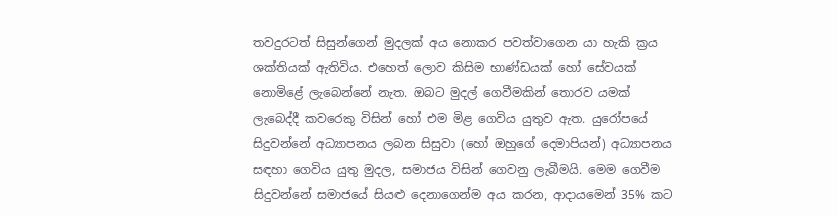තවදුරටත් සිසුන්ගෙන් මුදලක් අය නොකර පවත්වාගෙන යා හැකි ක්‍රය ශක්තියක් ඇතිවිය. එහෙත් ලොව කිසිම භාණ්ඩයක් හෝ සේවයක් නොමිළේ ලැබෙන්නේ නැත. ඔබට මුදල් ගෙවීමකින් තොරව යමක් ලැබෙද්දී කවරෙකු විසින් හෝ එම මිළ ගෙවිය යුතුව ඇත. යුරෝපයේ සිදුවන්නේ අධ්‍යාපනය ලබන සිසුවා (හෝ ඔහුගේ දෙමාපියන්) අධ්‍යාපනය සඳහා ගෙවිය යුතු මුදල, සමාජය විසින් ගෙවනු ලැබීමයි. මෙම ගෙවීම සිදුවන්නේ සමාජයේ සියළු දෙනාගෙන්ම අය කරන, ආදායමෙන් 35% කට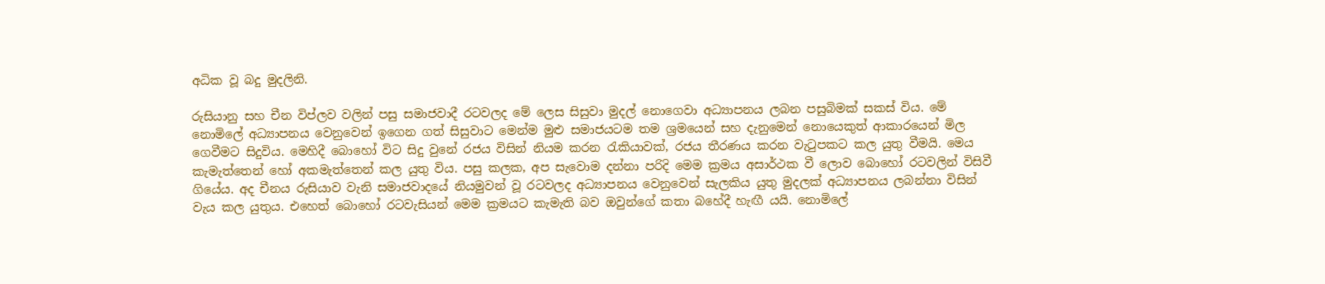අධික වූ බදු මුදලිනි.

රුසියානු සහ චීන විප්ලව වලින් පසු සමාජවාදී රටවලද මේ ලෙස සිසුවා මුදල් නොගෙවා අධ්‍යාපනය ලබන පසුබිමක් සකස් විය. මේ නොමිලේ අධ්‍යාපනය වෙනුවෙන් ඉගෙන ගත් සිසුවාට මෙන්ම මුළු සමාජයටම තම ශ්‍රමයෙන් සහ දැනුමෙන් නොයෙකුත් ආකාරයෙන් මිල ගෙවීමට සිදුවිය. මෙහිදී බොහෝ විට සිදු වුනේ රජය විසින් නියම කරන රැකියාවක්, රජය තීරණය කරන වැටුපකට කල යුතු වීමයි. මෙය කැමැත්තෙන් හෝ අකමැත්තෙන් කල යුතු විය. පසු කලක, අප සැවොම දන්නා පරිදි මෙම ක්‍රමය අසාර්ථක වී ලොව බොහෝ රටවලින් විසිවී ගියේය. අද චීනය රුසියාව වැනි සමාජවාදයේ නියමුවන් වූ රටවලද අධ්‍යාපනය වෙනුවෙන් සැලකිය යුතු මුදලක් අධ්‍යාපනය ලබන්නා විසින් වැය කල යුතුය. එහෙත් බොහෝ රටවැසියන් මෙම ක්‍රමයට කැමැති බව ඔවුන්ගේ කතා බහේදී හැඟී යයි. නොමිලේ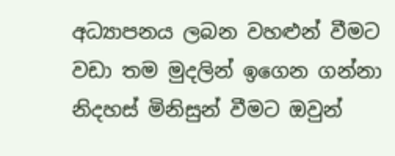අධ්‍යාපනය ලබන වහළුන් වීමට වඩා තම මුදලින් ඉගෙන ගන්නා නිදහස් මිනිසුන් වීමට ඔවුන්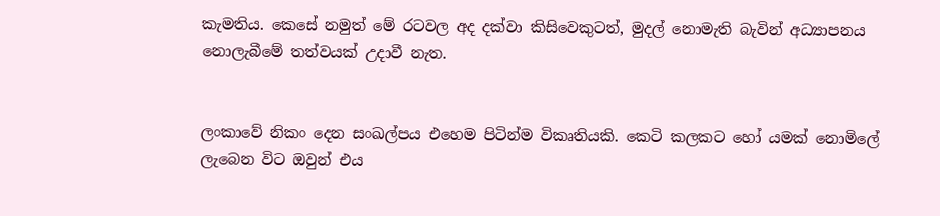කැමතිය. කෙසේ නමුත් මේ රටවල අද දක්වා කිසිවෙකුටත්, මුදල් නොමැති බැවින් අධ්‍යාපනය නොලැබීමේ තත්වයක් උදාවී නැත.


ලංකාවේ නිකං දෙන සංඛල්පය එහෙම පිටින්ම විකෘතියකි. කෙටි කලකට හෝ යමක් නොමිලේ ලැබෙන විට ඔවුන් එය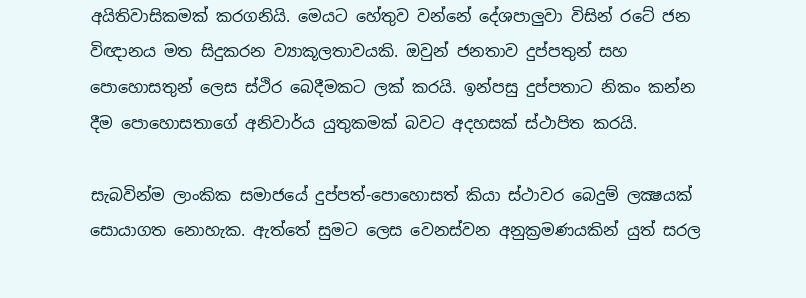අයිතිවාසිකමක් කරගනියි. මෙයට හේතුව වන්නේ දේශපාලුවා විසින් රටේ ජන විඥානය මත සිදුකරන ව්‍යාකූලතාවයකි. ඔවුන් ජනතාව දුප්පතුන් සහ පොහොසතුන් ලෙස ස්ථිර බෙදීමකට ලක් කරයි. ඉන්පසු දුප්පතාට නිකං කන්න දීම පොහොසතාගේ අනිවාර්ය යුතුකමක් බවට අදහසක් ස්ථාපිත කරයි.

සැබවින්ම ලාංකික සමාජයේ දුප්පත්-පොහොසත් කියා ස්ථාවර බෙදුම් ලක්‍ෂයක් සොයාගත නොහැක. ඇත්තේ සුමට ලෙස වෙනස්වන අනුක්‍රමණයකින් යුත් සරල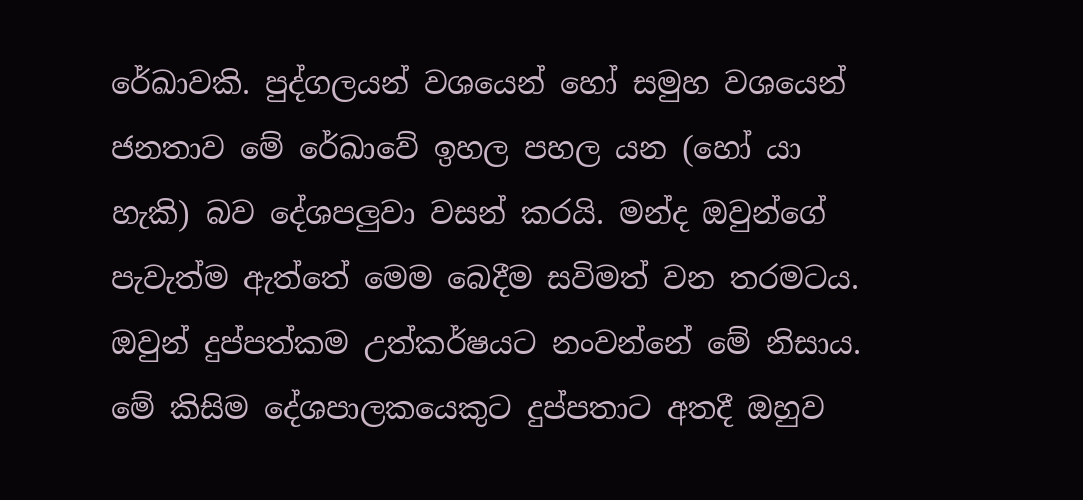රේඛාවකි. පුද්ගලයන් වශයෙන් හෝ සමුහ වශයෙන් ජනතාව මේ රේඛාවේ ඉහල පහල යන (හෝ යා හැකි) බව දේශපලුවා වසන් කරයි. මන්ද ඔවුන්ගේ පැවැත්ම ඇත්තේ මෙම බෙදීම සවිමත් වන තරමටය. ඔවුන් දුප්පත්කම උත්කර්ෂයට නංවන්නේ මේ නිසාය. මේ කිසිම දේශපාලකයෙකුට දුප්පතාට අතදී ඔහුව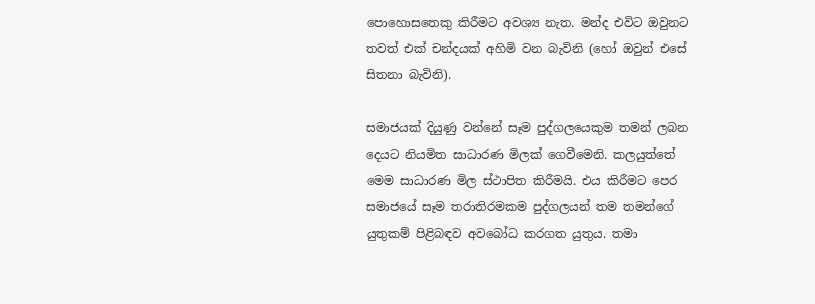පොහොසතෙකු කිරීමට අවශ්‍ය නැත. මන්ද එවිට ඔවුනට තවත් එක් චන්දයක් අහිමි වන බැවිනි (හෝ ඔවුන් එසේ සිතනා බැවිනි).

සමාජයක් දියුණු වන්නේ සෑම පුද්ගලයෙකුම තමන් ලබන දෙයට නියමිත සාධාරණ මිලක් ගෙවීමෙනි. කලයුත්තේ මෙම සාධාරණ මිල ස්ථාපිත කිරීමයි. එය කිරීමට පෙර සමාජයේ සෑම තරාතිරමකම පුද්ගලයන් තම තමන්ගේ යුතුකම් පිළිබඳව අවබෝධ කරගත යුතුය. තමා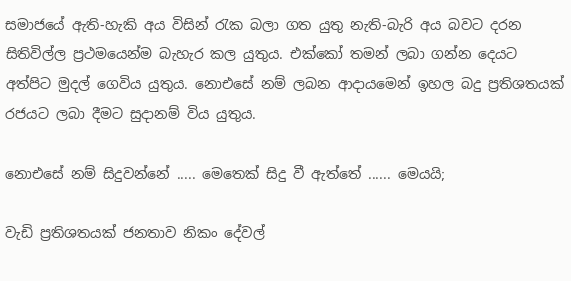සමාජයේ ඇති-හැකි අය විසින් රැක බලා ගත යුතු නැති-බැරි අය බවට දරන සිතිවිල්ල ප්‍රථමයෙන්ම බැහැර කල යුතුය. එක්කෝ තමන් ලබා ගන්න දෙයට අත්පිට මුදල් ගෙවිය යුතුය. නොඑසේ නම් ලබන ආදායමෙන් ඉහල බදු ප්‍රතිශතයක් රජයට ලබා දීමට සුදානම් විය යුතුය.

නොඑසේ නම් සිදුවන්නේ ..... මෙතෙක් සිදු වී ඇත්තේ ...... මෙයයි;

වැඩි ප්‍රතිශතයක් ජනතාව නිකං දේවල්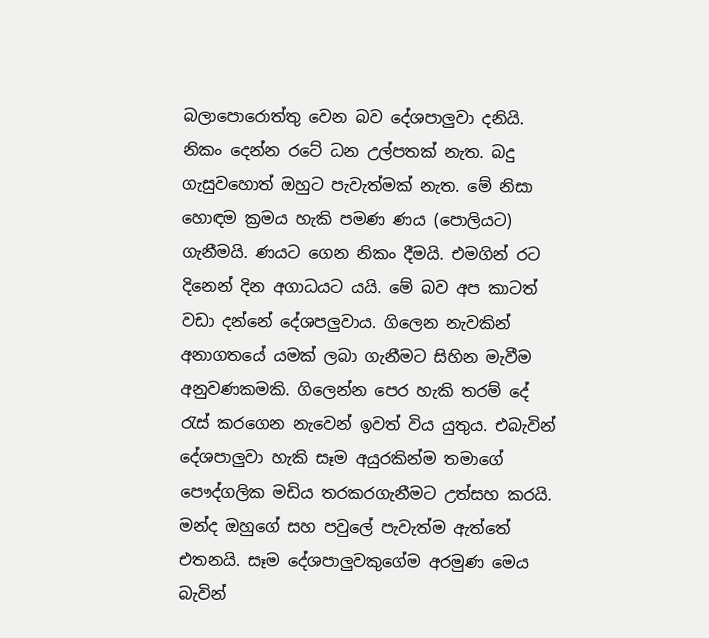බලාපොරොත්තු වෙන බව දේශපාලුවා දනියි. නිකං දෙන්න රටේ ධන උල්පතක් නැත. බදු ගැසුවහොත් ඔහුට පැවැත්මක් නැත. මේ නිසා හොඳම ක්‍රමය හැකි පමණ ණය (පොලියට) ගැනීමයි. ණයට ගෙන නිකං දීමයි. එමගින් රට දිනෙන් දින අගාධයට යයි. මේ බව අප කාටත් වඩා දන්නේ දේශපලුවාය. ගිලෙන නැවකින් අනාගතයේ යමක් ලබා ගැනීමට සිහින මැවීම අනුවණකමකි. ගිලෙන්න පෙර හැකි තරම් දේ රැස් කරගෙන නැවෙන් ඉවත් විය යුතුය. එබැවින් දේශපාලුවා හැකි සෑම අයුරකින්ම තමාගේ පෞද්ගලික මඩිය තරකරගැනීමට උත්සහ කරයි. මන්ද ඔහුගේ සහ පවුලේ පැවැත්ම ඇත්තේ එතනයි. සෑම දේශපාලුවකුගේම අරමුණ මෙය බැවින්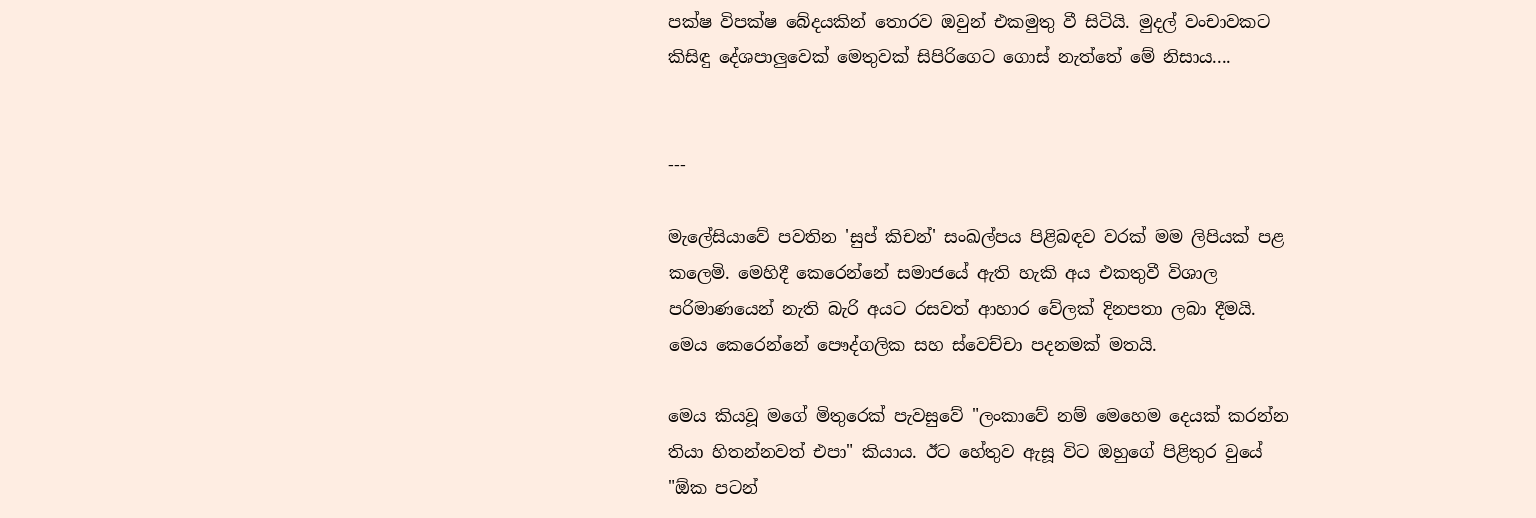පක්ෂ විපක්ෂ බේදයකින් තොරව ඔවුන් එකමුතු වී සිටියි. මුදල් වංචාවකට කිසිඳු දේශපාලුවෙක් මෙතුවක් සිපිරිගෙට ගොස් නැත්තේ මේ නිසාය....


---

මැලේසියාවේ පවතින 'සුප් කිචන්' සංඛල්පය පිළිබඳව වරක් මම ලිපියක් පළ කලෙමි. මෙහිදී කෙරෙන්නේ සමාජයේ ඇති හැකි අය එකතුවී විශාල පරිමාණයෙන් නැති බැරි අයට රසවත් ආහාර වේලක් දිනපතා ලබා දීමයි. මෙය කෙරෙන්නේ පෞද්ගලික සහ ස්වෙච්චා පදනමක් මතයි.

මෙය කියවූ මගේ මිතුරෙක් පැවසුවේ "ලංකාවේ නම් මෙහෙම දෙයක් කරන්න තියා හිතන්නවත් එපා" කියාය. ඊට හේතුව ඇසූ විට ඔහුගේ පිළිතුර වුයේ "ඕක පටන්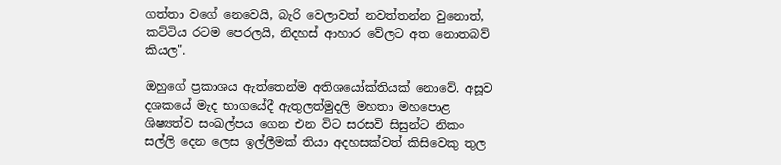ගත්තා වගේ නෙවෙයි, බැරි වෙලාවත් නවත්තන්න වුනොත්, කට්ටිය රටම පෙරලයි, නිදහස් ආහාර වේලට අත නොතබව් කියල".

ඔහුගේ ප්‍රකාශය ඇත්තෙන්ම අතිශයෝක්තියක් නොවේ. අසූව දශකයේ මැද භාගයේදී ඇතුලත්මුදලි මහතා මහපොළ ශිෂ්‍යත්ව සංඛල්පය ගෙන එන විට සරසවි සිසුන්ට නිකං සල්ලි දෙන ලෙස ඉල්ලීමක් තියා අදහසක්වත් කිසිවෙකු තුල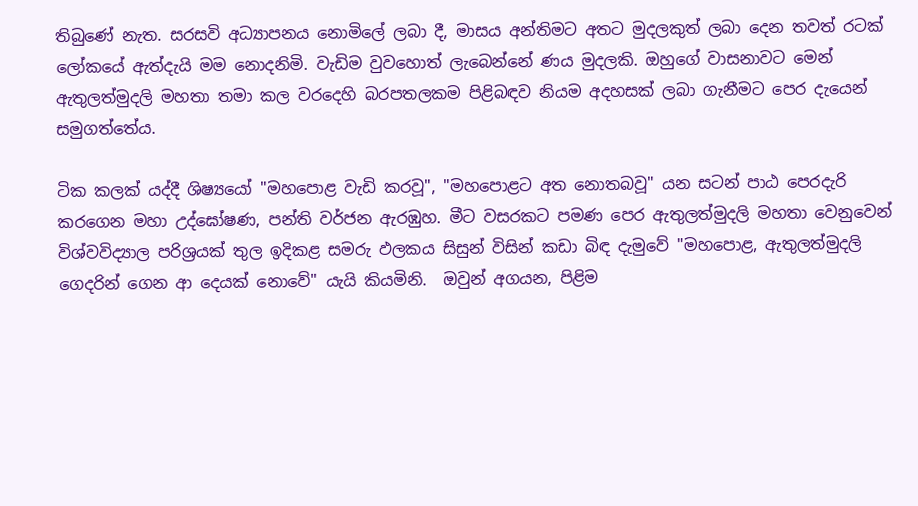තිබුණේ නැත. සරසවි අධ්‍යාපනය නොමිලේ ලබා දී, මාසය අන්තිමට අතට මුදලකුත් ලබා දෙන තවත් රටක් ලෝකයේ ඇත්දැයි මම නොදනිමි. වැඩිම වුවහොත් ලැබෙන්නේ ණය මුදලකි. ඔහුගේ වාසනාවට මෙන් ඇතුලත්මුදලි මහතා තමා කල වරදෙහි බරපතලකම පිළිබඳව නියම අදහසක් ලබා ගැනීමට පෙර දැයෙන් සමුගත්තේය.

ටික කලක් යද්දී ශිෂ්‍යයෝ "මහපොළ වැඩි කරවූ", "මහපොළට අත නොතබවූ" යන සටන් පාඨ පෙරදැරි කරගෙන මහා උද්ඝෝෂණ, පන්ති වර්ජන ඇරඹුහ. මීට වසරකට පමණ පෙර ඇතුලත්මුදලි මහතා වෙනුවෙන් විශ්වවිද්‍යාල පරිශ්‍රයක් තුල ඉදිකළ සමරු ඵලකය සිසුන් විසින් කඩා බිඳ දැමුවේ "මහපොළ, ඇතුලත්මුදලි ගෙදරින් ගෙන ආ දෙයක් නොවේ" යැයි කියමිනි.  ඔවුන් අගයන, පිළිම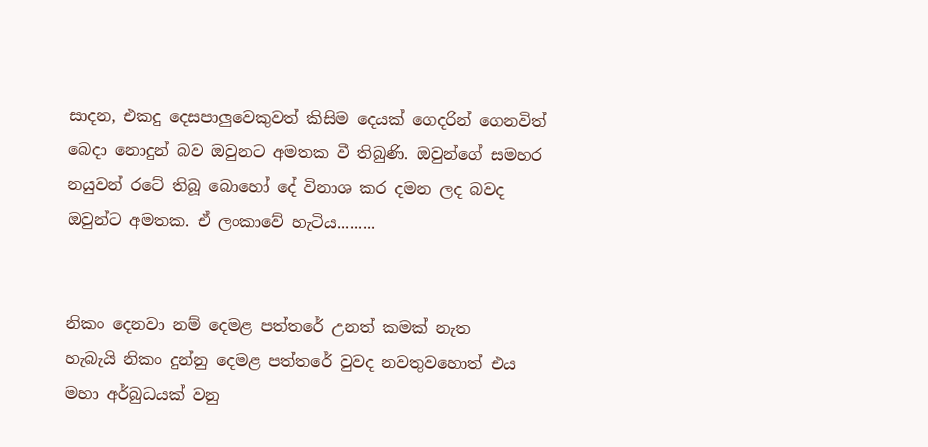සාදන, එකදු දෙසපාලුවෙකුවත් කිසිම දෙයක් ගෙදරින් ගෙනවිත් බෙදා නොදුන් බව ඔවුනට අමතක වී තිබුණි. ඔවුන්ගේ සමහර නයුවන් රටේ තිබූ බොහෝ දේ විනාශ කර දමන ලද බවද ඔවුන්ට අමතක. ඒ ලංකාවේ හැටිය.........


නිකං දෙනවා නම් දෙමළ පත්තරේ උනත් කමක් නැත
හැබැයි නිකං දුන්නු දෙමළ පත්තරේ වුවද නවතුවහොත් එය මහා අර්බුධයක් වනු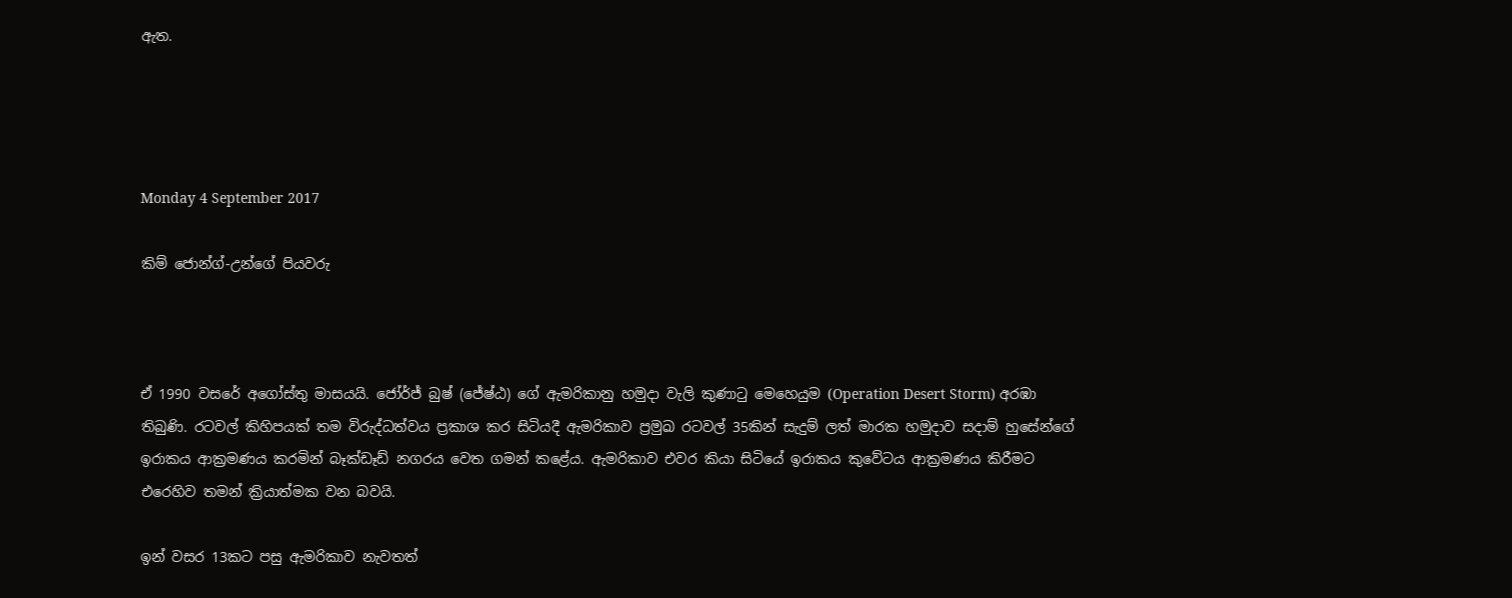ඇත.




Monday 4 September 2017

කිම් ජොන්ග්-උන්ගේ පියවරු



ඒ 1990 වසරේ අගෝස්තු මාසයයි. ජෝර්ජ් බුෂ් (ජේෂ්ඨ) ගේ ඇමරිකානු හමුදා වැලි කුණාටු මෙහෙයුම (Operation Desert Storm) අරඹා තිබුණි. රටවල් කිහිපයක් තම විරුද්ධත්වය ප්‍රකාශ කර සිටියදී ඇමරිකාව ප්‍රමුඛ රටවල් 35කින් සැදුම් ලත් මාරක හමුදාව සදාම් හුසේන්ගේ ඉරාකය ආක්‍රමණය කරමින් බෑක්ඩෑඩ් නගරය වෙත ගමන් කළේය. ඇමරිකාව එවර කියා සිටියේ ඉරාකය කුවේටය ආක්‍රමණය කිරීමට එරෙහිව තමන් ක්‍රියාත්මක වන බවයි.

ඉන් වසර 13කට පසු ඇමරිකාව නැවතත්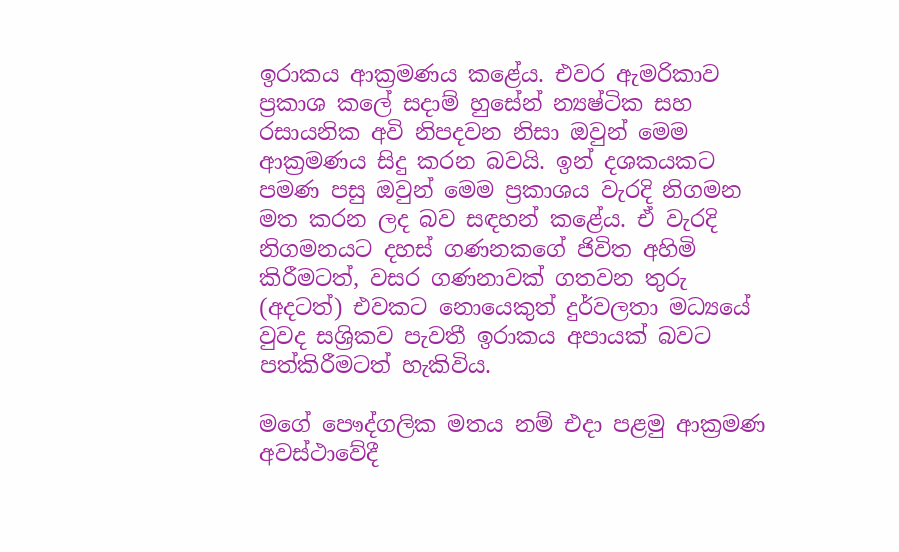ඉරාකය ආක්‍රමණය කළේය. එවර ඇමරිකාව ප්‍රකාශ කලේ සදාම් හුසේන් න්‍යෂ්ටික සහ රසායනික අවි නිපදවන නිසා ඔවුන් මෙම ආක්‍රමණය සිදු කරන බවයි. ඉන් දශකයකට පමණ පසු ඔවුන් මෙම ප්‍රකාශය වැරදි නිගමන මත කරන ලද බව සඳහන් කළේය. ඒ වැරදි නිගමනයට දහස් ගණනකගේ ජිවිත අහිමි කිරීමටත්, වසර ගණනාවක් ගතවන තුරු (අදටත්) එවකට නොයෙකුත් දුර්වලතා මධ්‍යයේ වුවද සශ්‍රිකව පැවතී ඉරාකය අපායක් බවට පත්කිරීමටත් හැකිවිය.

මගේ පෞද්ගලික මතය නම් එදා පළමු ආක්‍රමණ අවස්ථාවේදී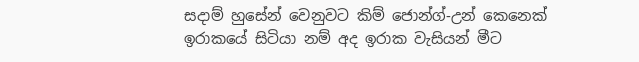සදාම් හුසේන් වෙනුවට කිම් ජොන්ග්-උන් කෙනෙක් ඉරාකයේ සිටියා නම් අද ඉරාක වැසියන් මීට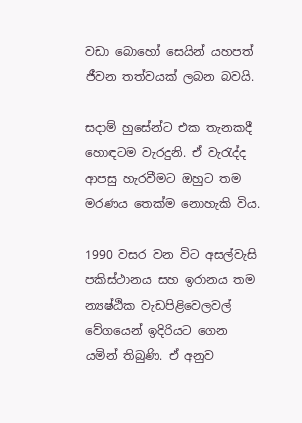වඩා බොහෝ සෙයින් යහපත් ජීවන තත්වයක් ලබන බවයි.

සදාම් හුසේන්ට එක තැනකදී හොඳටම වැරදුනි. ඒ වැරැද්ද ආපසු හැරවීමට ඔහුට තම මරණය තෙක්ම නොහැකි විය.

1990 වසර වන විට අසල්වැසි පකිස්ථානය සහ ඉරානය තම න්‍යෂ්ඨික වැඩපිළිවෙලවල් වේගයෙන් ඉදිරියට ගෙන යමින් තිබුණි. ඒ අනුව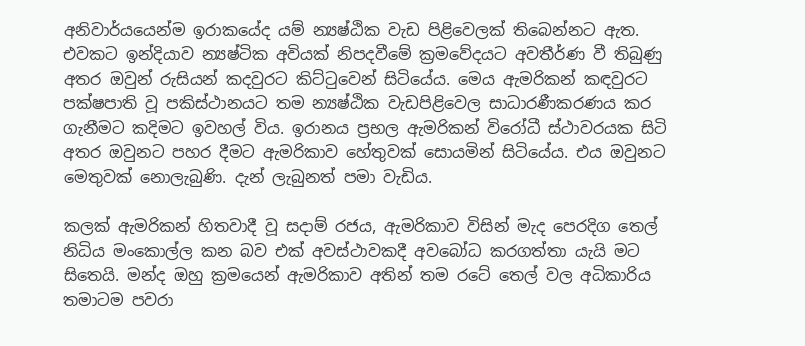අනිවාර්යයෙන්ම ඉරාකයේද යම් න්‍යෂ්ඨික වැඩ පිළිවෙලක් තිබෙන්නට ඇත. එවකට ඉන්දියාව න්‍යෂ්ටික අවියක් නිපදවීමේ ක්‍රමවේදයට අවතීර්ණ වී තිබුණු අතර ඔවුන් රුසියන් කදවුරට කිට්ටුවෙන් සිටියේය. මෙය ඇමරිකන් කඳවුරට පක්ෂපාති වූ පකිස්ථානයට තම න්‍යෂ්ඨික වැඩපිළිවෙල සාධාරණීකරණය කර ගැනීමට කදිමට ඉවහල් විය. ඉරානය ප්‍රභල ඇමරිකන් විරෝධී ස්ථාවරයක සිටි අතර ඔවුනට පහර දීමට ඇමරිකාව හේතුවක් සොයමින් සිටියේය. එය ඔවුනට මෙතුවක් නොලැබුණි. දැන් ලැබුනත් පමා වැඩිය.

කලක් ඇමරිකන් හිතවාදී වූ සදාම් රජය, ඇමරිකාව විසින් මැද පෙරදිග තෙල් නිධිය මංකොල්ල කන බව එක් අවස්ථාවකදී අවබෝධ කරගත්තා යැයි මට සිතෙයි. මන්ද ඔහු ක්‍රමයෙන් ඇමරිකාව අතින් තම රටේ තෙල් වල අධිකාරිය තමාටම පවරා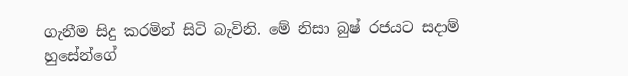ගැනීම සිදු කරමින් සිටි බැවිනි. මේ නිසා බුෂ් රජයට සදාම් හුසේන්ගේ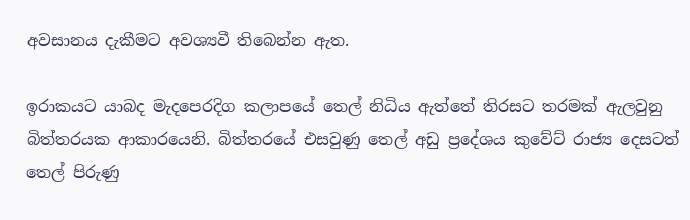අවසානය දැකීමට අවශ්‍යවී තිබෙන්න ඇත.

ඉරාකයට යාබද මැදපෙරදිග කලාපයේ තෙල් නිධිය ඇත්තේ තිරසට තරමක් ඇලවුනු බිත්තරයක ආකාරයෙනි. බිත්තරයේ එසවුණු තෙල් අඩු ප්‍රදේශය කුවේට් රාජ්‍ය දෙසටත් තෙල් පිරුණු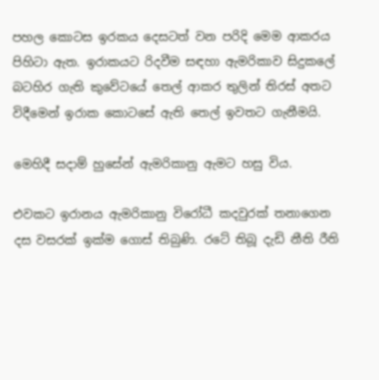පහල කොටස ඉරකය දෙසටත් වන පරිදි මෙම ආකරය පිහිටා ඇත. ඉරාකයට රිදවීම සඳහා ඇමරිකාව සිදුකලේ බටහිර ගැති කුවේටයේ තෙල් ආකර තුලින් තිරස් අතට විදීමෙන් ඉරාක කොටසේ ඇති තෙල් ඉවතට ගැනීමයි.

මෙහිදී සදාම් හුසේන් ඇමරිකානු ඇමට හසු විය.

එවකට ඉරානය ඇමරිකානු විරෝධී කදවුරක් තනාගෙන දස වසරක් ඉක්ම ගොස් තිබුණි. රටේ තිබූ දැඩි නීති රීති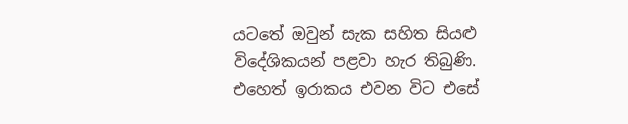යටතේ ඔවුන් සැක සහිත සියළු විදේශිකයන් පළවා හැර තිබුණි. එහෙත් ඉරාකය එවන විට එසේ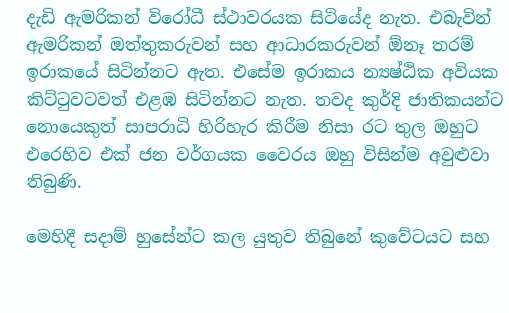දැඩි ඇමරිකන් විරෝධී ස්ථාවරයක සිටියේද නැත. එබැවින් ඇමරිකන් ඔත්තුකරුවන් සහ ආධාරකරුවන් ඕනෑ තරම් ඉරාකයේ සිටින්නට ඇත. එසේම ඉරාකය න්‍යෂ්ඨික අවියක කිට්ටුවටවත් එළඹ සිටින්නට නැත. තවද කුර්දි ජාතිකයන්ට නොයෙකුත් සාපරාධි හිරිහැර කිරීම නිසා රට තුල ඔහුට එරෙහිව එක් ජන වර්ගයක වෛරය ඔහු විසින්ම අවුළුවා තිබුණි.

මෙහිදී සදාම් හුසේන්ට කල යුතුව තිබුනේ කුවේටයට සහ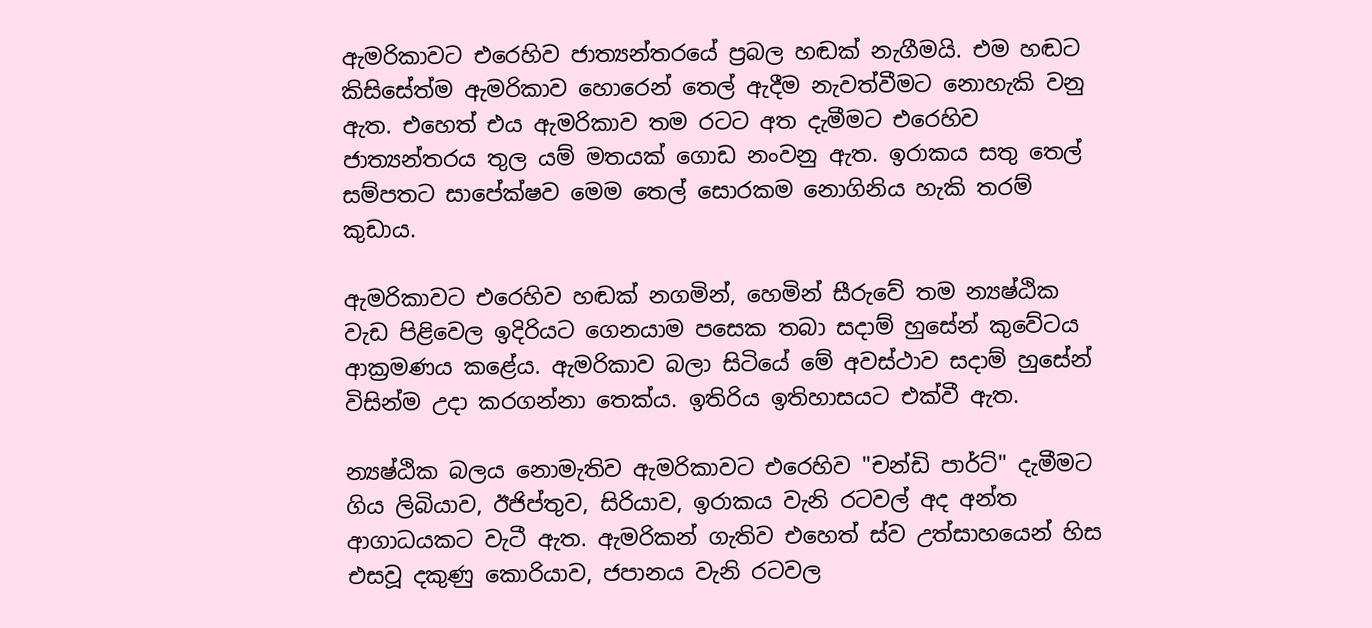ඇමරිකාවට එරෙහිව ජාත්‍යන්තරයේ ප්‍රබල හඬක් නැගීමයි. එම හඬට කිසිසේත්ම ඇමරිකාව හොරෙන් තෙල් ඇදීම නැවත්වීමට නොහැකි වනු ඇත. එහෙත් එය ඇමරිකාව තම රටට අත දැමීමට එරෙහිව ජාත්‍යන්තරය තුල යම් මතයක් ගොඩ නංවනු ඇත. ඉරාකය සතු තෙල් සම්පතට සාපේක්ෂව මෙම තෙල් සොරකම නොගිනිය හැකි තරම් කුඩාය.

ඇමරිකාවට එරෙහිව හඬක් නගමින්, හෙමින් සීරුවේ තම න්‍යෂ්ඨික වැඩ පිළිවෙල ඉදිරියට ගෙනයාම පසෙක තබා සදාම් හුසේන් කුවේටය ආක්‍රමණය කළේය. ඇමරිකාව බලා සිටියේ මේ අවස්ථාව සදාම් හුසේන් විසින්ම උදා කරගන්නා තෙක්ය. ඉතිරිය ඉතිහාසයට එක්වී ඇත.

න්‍යෂ්ඨික බලය නොමැතිව ඇමරිකාවට එරෙහිව "චන්ඩි පාර්ට්" දැමීමට ගිය ලිබියාව, ඊජිප්තුව, සිරියාව, ඉරාකය වැනි රටවල් අද අන්ත ආගාධයකට වැටී ඇත. ඇමරිකන් ගැතිව එහෙත් ස්ව උත්සාහයෙන් හිස එසවූ දකුණු කොරියාව, ජපානය වැනි රටවල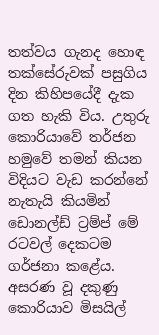තත්වය ගැනද හොඳ තක්සේරුවක් පසුගිය දින කිහිපයේදී දැක ගත හැකි විය. උතුරු කොරියාවේ තර්ජන හමුවේ තමන් කියන විදියට වැඩ කරන්නේ නැතැයි කියමින් ඩොනල්ඩ් ට්‍රම්ප් මේ රටවල් දෙකටම ගර්ජනා කළේය. අසරණ වූ දකුණු කොරියාව මිසයිල්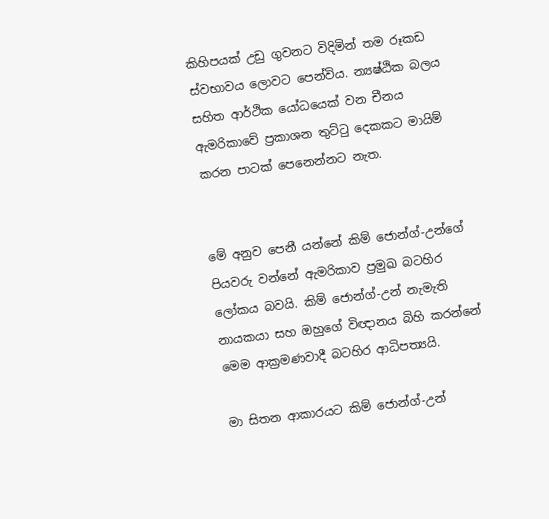කිහිපයක් උඩු ගුවනට විදිමින් තම රූකඩ ස්වභාවය ලොවට පෙන්විය. න්‍යෂ්ඨික බලය සහිත ආර්ථික යෝධයෙක් වන චීනය ඇමරිකාවේ ප්‍රකාශන තුට්ටු දෙකකට මායිම් කරන පාටක් පෙනෙන්නට නැත.


මේ අනුව පෙනී යන්නේ කිම් ජොන්ග්-උන්ගේ පියවරු වන්නේ ඇමරිකාව ප්‍රමුඛ බටහිර ලෝකය බවයි. කිම් ජොන්ග්-උන් නැමැති නායකයා සහ ඔහුගේ විඥානය බිහි කරන්නේ මෙම ආක්‍රමණවාදී බටහිර ආධිපත්‍යයි.

මා සිතන ආකාරයට කිම් ජොන්ග්-උන්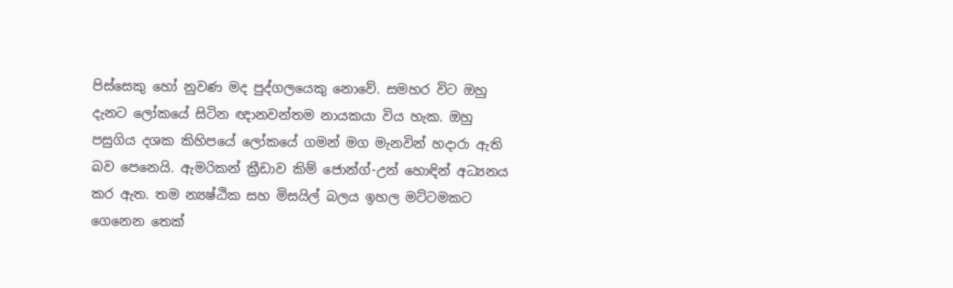පිස්සෙකු හෝ නුවණ මද පුද්ගලයෙකු නොවේ. සමහර විට ඔහු දැනට ලෝකයේ සිටින ඥානවන්තම නායකයා විය හැක. ඔහු පසුගිය දශක කිහිපයේ ලෝකයේ ගමන් මග මැනවින් හදාරා ඇති බව පෙනෙයි. ඇමරිකන් ක්‍රීඩාව කිම් ජොන්ග්-උන් හොඳින් අධ්‍යනය කර ඇත. තම න්‍යෂ්ඨික සහ මිසයිල් බලය ඉහල මට්ටමකට ගෙනෙන තෙක්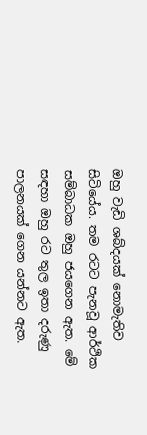ඔහු වැඩි ශබ්දයක් නොමැතිව සිටියේය. තම රටට පැනවූ ආර්ථික සම්බාධක ඔහු ජයගෙන ඇත. මේ සඳහා ඔහු රට තුල ඉතා දරුණු පාලනයක් ගෙන යන්නට ඇත.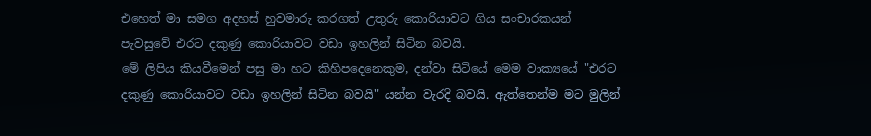එහෙත් මා සමග අදහස් හුවමාරු කරගත් උතුරු කොරියාවට ගිය සංචාරකයන් පැවසුවේ එරට දකුණු කොරියාවට වඩා ඉහලින් සිටින බවයි.
මේ ලිපිය කියවීමෙන් පසු මා හට කිහිපදෙනෙකුම, දන්වා සිටියේ මෙම වාක්‍යයේ "එරට දකුණු කොරියාවට වඩා ඉහලින් සිටින බවයි" යන්න වැරදි බවයි. ඇත්තෙන්ම මට මුලින්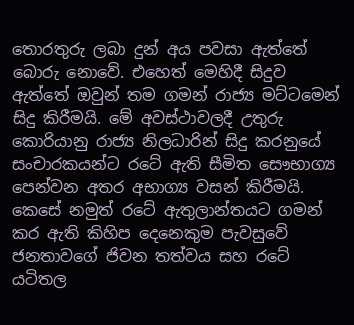තොරතුරු ලබා දුන් අය පවසා ඇත්තේ බොරු නොවේ. එහෙත් මෙහිදී සිදුව ඇත්තේ ඔවුන් තම ගමන් රාජ්‍ය මට්ටමෙන් සිදු කිරීමයි. මේ අවස්ථාවලදී උතුරු කොරියානු රාජ්‍ය නිලධාරින් සිදු කරනුයේ සංචාරකයන්ට රටේ ඇති සීමිත සෞභාග්‍ය පෙන්වන අතර අභාග්‍ය වසන් කිරීමයි. කෙසේ නමුත් රටේ ඇතුලාන්තයට ගමන් කර ඇති කිහිප දෙනෙකුම පැවසුවේ ජනතාවගේ ජිවන තත්වය සහ රටේ යටිතල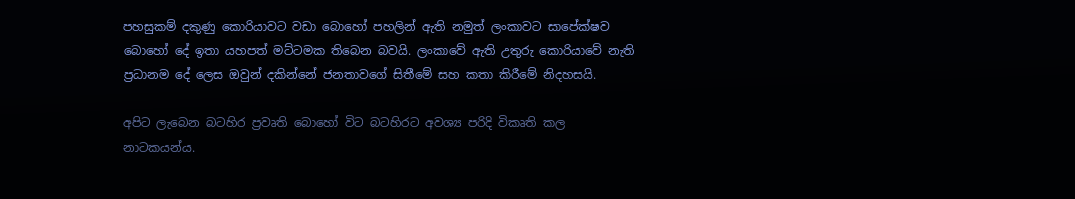පහසුකම් දකුණු කොරියාවට වඩා බොහෝ පහලින් ඇති නමුත් ලංකාවට සාපේක්ෂව බොහෝ දේ ඉතා යහපත් මට්ටමක තිබෙන බවයි. ලංකාවේ ඇති උතුරු කොරියාවේ නැති ප්‍රධානම දේ ලෙස ඔවුන් දකින්නේ ජනතාවගේ සිතීමේ සහ කතා කිරීමේ නිදහසයි.

අපිට ලැබෙන බටහිර ප්‍රවෘති බොහෝ විට බටහිරට අවශ්‍ය පරිදි විකෘති කල නාටකයන්ය.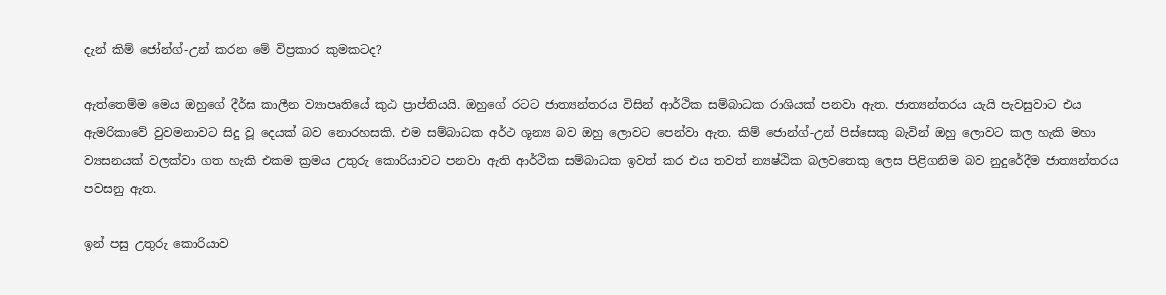දැන් කිම් ජෝන්ග්-උන් කරන මේ විප්‍රකාර කුමකටද?

ඇත්තෙම්ම මෙය ඔහුගේ දීර්ඝ කාලීන ව්‍යාපෘතියේ කුඨ ප්‍රාප්තියයි. ඔහුගේ රටට ජාත්‍යන්තරය විසින් ආර්ථික සම්බාධක රාශියක් පනවා ඇත. ජාත්‍යන්තරය යැයි පැවසුවාට එය ඇමරිකාවේ වුවමනාවට සිදු වූ දෙයක් බව නොරහසකි. එම සම්බාධක අර්ථ ශූන්‍ය බව ඔහු ලොවට පෙන්වා ඇත. කිම් ජොන්ග්-උන් පිස්සෙකු බැවින් ඔහු ලොවට කල හැකි මහා ව්‍යසනයක් වලක්වා ගත හැකි එකම ක්‍රමය උතුරු කොරියාවට පනවා ඇති ආර්ථික සම්බාධක ඉවත් කර එය තවත් න්‍යෂ්ඨික බලවතෙකු ලෙස පිළිගනිම බව නුදුරේදීම ජාත්‍යන්තරය පවසනු ඇත.

ඉන් පසු උතුරු කොරියාව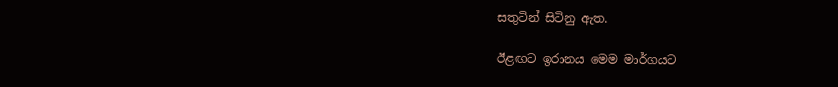සතුටින් සිටිනු ඇත.

ඊළඟට ඉරානය මෙම මාර්ගයට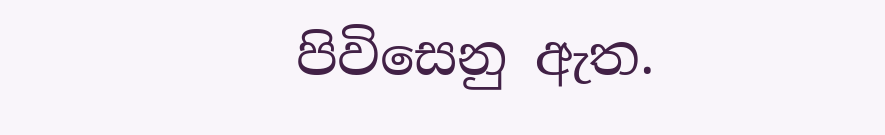පිවිසෙනු ඇත.